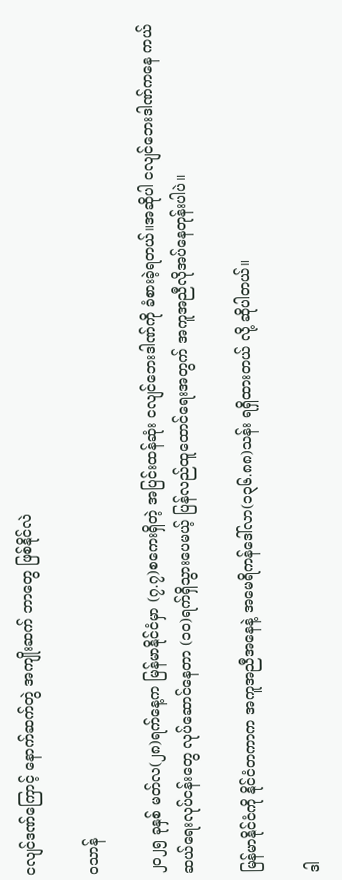ငလျင်ဒဏ်ကြောင့် နောက်ဆက်တွဲ အကျိုးဆက် ဘာတွေ ဖြစ်နိုင်လဲ

ဝသာန်

၂၀၂၅ ခုနှစ် မတ်လ(၂၈)ရက်နေ့က မြန်မာနိုင်ငံမှာ (၇.၇)စကေးရှိတဲ့ အပြင်းထန်ဆုံး ငလျင်ဘေး‌ဒါဏ်ကို ခံစားခဲ့ရတယ်။အဆိုပါ ငလျင်ဘေးဒါဏ်ကနေ ကယ်ဆယ်ရေးလုပ်ငန်းတွေ လုပ်ဆောင်နေတာ (၁၀)ရက်ရှိသွားပေမယ့် ပြန်လည်ထူထောင်ရေးအတွက် အကူအညီလိုအပ်နေတုန်းပါပဲ။

မြန်မာနိုင်ငံကို နိုင်ငံတကာက အကူအညီအနေနဲ့ အမေရိကန်ဒေါ်လာ(၁၃၆.၈၈)သန်း ရရှိထားတယ် လို့ ဆိုပါတယ်။

ဒါ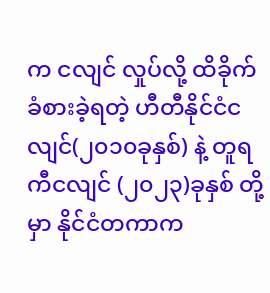က ငလျင် လှုပ်လို့ ထိခိုက်ခံစားခဲ့ရတဲ့ ဟီတီနိုင်ငံငလျင်(၂၀၁၀ခုနှစ်) နဲ့ တူရကီငလျင် (၂၀၂၃)ခုနှစ် တို့မှာ နိုင်ငံတကာက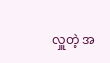လှူတဲ့ အ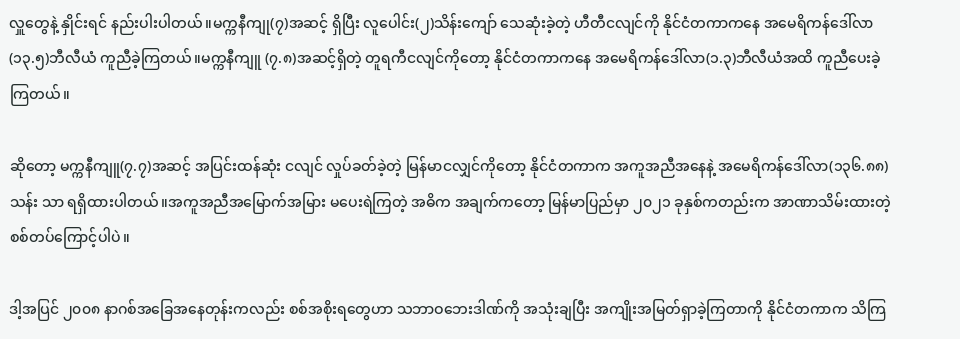လှူတွေနဲ့ နှိုင်းရင် နည်းပါးပါတယ်။မက္ကနီကျု(၇)အဆင့် ရှိပြီး လူပေါင်း(၂)သိန်းကျော် သေဆုံးခဲ့တဲ့ ဟီတီငလျင်ကို နိုင်ငံတကာကနေ အမေရိကန်ဒေါ်လာ(၁၃.၅)ဘီလီယံ ကူညီခဲ့ကြတယ်။မက္ကနီကျူ (၇.၈)အဆင့်ရှိတဲ့ တူရကီငလျင်ကိုတော့ နိုင်ငံတကာကနေ အမေရိကန်ဒေါ်လာ(၁.၃)ဘီလီယံအထိ ကူညီပေးခဲ့ကြတယ်။

ဆိုတော့ မက္ကနီကျူ(၇.၇)အဆင့် အပြင်းထန်ဆုံး ငလျင် လှုပ်ခတ်ခဲ့တဲ့ မြန်မာငလျှင်ကိုတော့ နိုင်ငံတကာက အကူအညီအနေနဲ့ အမေရိကန်ဒေါ်လာ(၁၃၆.၈၈)သန်း သာ ရရှိထားပါတယ်။အကူအညီအမြောက်အမြား မပေးရဲကြတဲ့ အဓိက အချက်ကတော့ မြန်မာပြည်မှာ ၂၀၂၁ ခုနှစ်ကတည်းက အာဏာသိမ်းထားတဲ့ စစ်တပ်ကြောင့်ပါပဲ။

ဒါ့အပြင် ၂၀၀၈ နာဂစ်အခြေအနေတုန်းကလည်း စစ်အစိုးရတွေဟာ သဘာဝဘေးဒါဏ်ကို အသုံးချပြီး အကျိုးအမြတ်ရှာခဲ့ကြတာကို နိုင်ငံတကာက သိကြ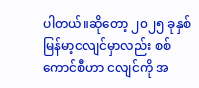ပါတယ်။ဆိုတော့ ၂၀၂၅ ခုနှစ် မြန်မာ့ငလျင်မှာလည်း စစ်ကောင်စီဟာ ငလျင်ကို အ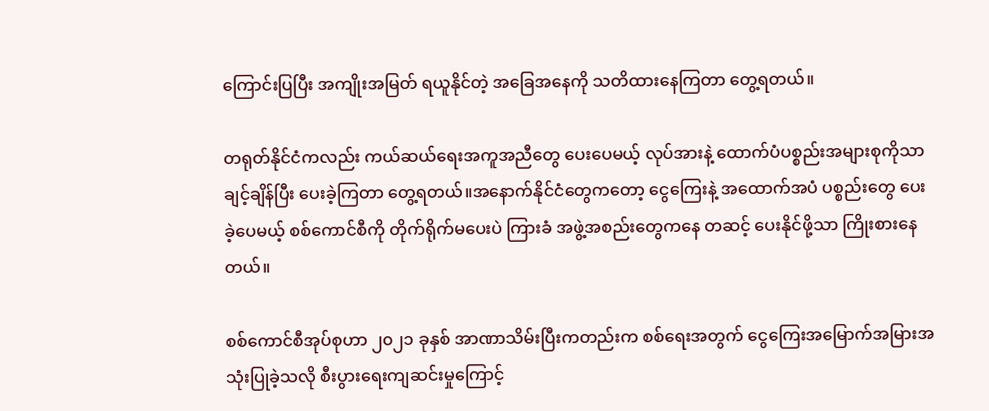ကြောင်းပြပြီး အကျိုးအမြတ် ရယူနိုင်တဲ့ အခြေအနေကို သတိထားနေကြတာ တွေ့ရတယ်။

တရုတ်နိုင်ငံကလည်း ကယ်ဆယ်ရေးအကူအညီတွေ ပေးပေမယ့် လုပ်အားနဲ့ ထောက်ပံပစ္စည်းအများစုကိုသာ ချင့်ချိန်ပြီး ပေးခဲ့ကြတာ တွေ့ရတယ်။အနောက်နိုင်ငံတွေကတော့ ငွေကြေးနဲ့ အထောက်အပံ ပစ္စည်းတွေ ပေးခဲ့ပေမယ့် စစ်ကောင်စီကို တိုက်ရိုက်မပေးပဲ ကြားခံ အဖွဲ့အစည်းတွေကနေ တဆင့် ပေးနိုင်ဖို့သာ ကြိုးစားနေတယ်။

စစ်ကောင်စီအုပ်စုဟာ ၂၀၂၁ ခုနှစ် အာဏာသိမ်းပြီးကတည်းက စစ်ရေးအတွက် ငွေကြေးအမြောက်အမြားအသုံးပြုခဲ့သလို စီးပွားရေးကျဆင်းမှုကြောင့်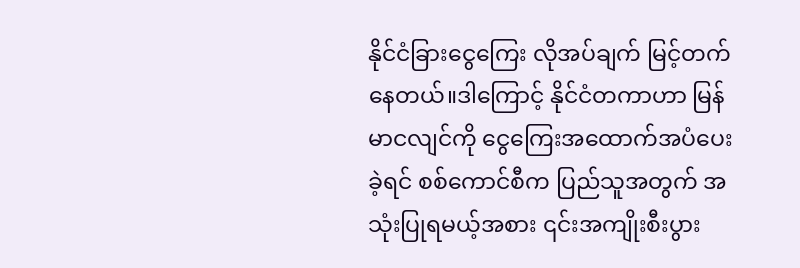နိုင်ငံခြားငွေကြေး လိုအပ်ချက် မြင့်တက်နေတယ်။ဒါကြောင့် နိုင်ငံတကာဟာ မြန်မာငလျင်ကို ငွေကြေးအထောက်အပံပေးခဲ့ရင် စစ်ကောင်စီက ပြည်သူအတွက် အသုံးပြုရမယ့်အစား ၎င်းအကျိုးစီးပွား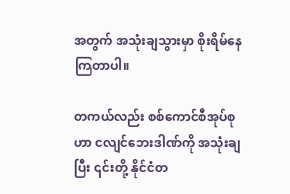အတွက် အသုံးချသွားမှာ စိုးရိမ်နေကြတာပါ။

တကယ်လည်း စစ်ကောင်စီအုပ်စုဟာ ငလျင်ဘေးဒါဏ်ကို အသုံးချပြီး ၎င်းတို့ နိုင်ငံတ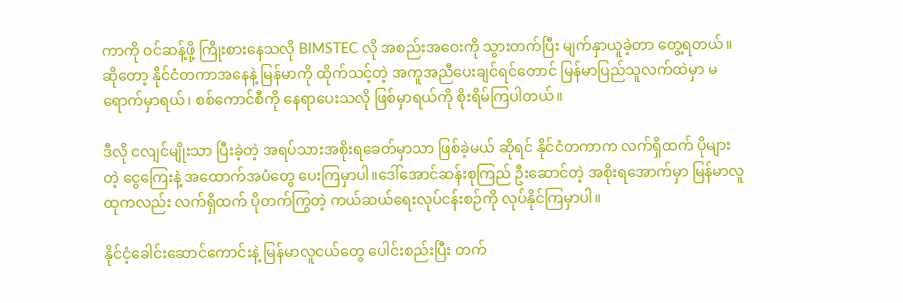ကာကို ဝင်ဆန့်ဖို့ ကြိုးစားနေသလို BIMSTEC လို အစည်းအဝေးကို သွားတက်ပြီး မျက်နှာယူခဲ့တာ တွေ့ရတယ်။ဆိုတော့ နိုင်ငံတကာအနေနဲ့ မြန်မာကို ထိုက်သင့်တဲ့ အကူအညီပေးချင်ရင်တောင် မြန်မာပြည်သူလက်ထဲမှာ မရောက်မှာရယ်၊ စစ်ကောင်စီကို နေရာပေးသလို ဖြစ်မှာရယ်ကို စိုးရိမ်ကြပါတယ်။

ဒီလို ငလျင်မျိုးသာ ပြီးခဲ့တဲ့ အရပ်သားအစိုးရခေတ်မှာသာ ဖြစ်ခဲ့မယ် ဆိုရင် နိုင်ငံတကာက လက်ရှိထက် ပိုများတဲ့ ငွေကြေးနဲ့ အထောက်အပံတွေ ပေးကြမှာပါ။ဒေါ်အောင်ဆန်းစုကြည် ဦးဆောင်တဲ့ အစိုးရအောက်မှာ မြန်မာလူထုကလည်း လက်ရှိထက် ပိုတက်ကြွတဲ့ ကယ်ဆယ်ရေးလုပ်ငန်းစဉ်ကို လုပ်နိုင်ကြမှာပါ။

နိုင်ငံ့ခေါင်းဆောင်ကောင်းနဲ့ မြန်မာလူငယ်တွေ ပေါင်းစည်းပြီး တက်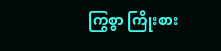ကြွစွာ ကြိုးစား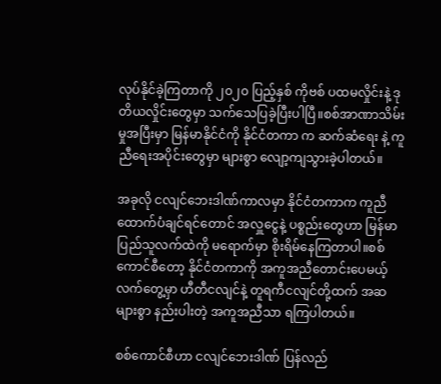လုပ်နိုင်ခဲ့ကြတာကို ၂၀၂၀ ပြည့်နှစ် ကိုဗစ် ပထမလှိုင်းနဲ့ ဒုတိယလှိုင်းတွေမှာ သက်သေပြခဲ့ပြီးပါပြီ။စစ်အာဏာသိမ်းမှုအပြီးမှာ မြန်မာနိုင်ငံကို နိုင်ငံတကာ က ဆက်ဆံရေး နဲ့ ကူညီရေးအပိုင်းတွေမှာ များစွာ လျော့ကျသွားခဲ့ပါတယ်။

အခုလို ငလျင်ဘေးဒါဏ်ကာလမှာ နိုင်ငံတကာက ကူညီထောက်ပံချင်ရင်တောင် အလှူငွေနဲ့ ပစ္စည်းတွေဟာ မြန်မာပြည်သူလက်ထဲကို မရောက်မှာ စိုးရိမ်နေကြတာပါ။စစ်ကောင်စီတော့ နိုင်ငံတကာကို အကူအညီတောင်းပေမယ့် လက်တွေ့မှာ ဟီတီငလျင်နဲ့ တူရကီငလျင်တို့ထက် အဆများစွာ နည်းပါးတဲ့ အကူအညီသာ ရကြပါတယ်။

စစ်ကောင်စီဟာ ငလျင်ဘေးဒါဏ် ပြန်လည်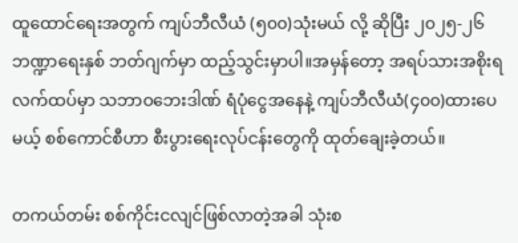ထူထောင်ရေးအတွက် ကျပ်ဘီလီယံ (၅၀၀)သုံးမယ် လို့ ဆိုပြီး ၂၀၂၅-၂၆ ဘဏ္ဍာရေးနှစ် ဘတ်ဂျက်မှာ ထည့်သွင်းမှာပါ။အမှန်တော့ အရပ်သားအစိုးရလက်ထပ်မှာ သဘာဝဘေးဒါဏ် ရံပုံငွေအနေနဲ့ ကျပ်ဘီလီယံ(၄၀၀)ထားပေမယ့် စစ်ကောင်စီဟာ စီးပွားရေးလုပ်ငန်းတွေကို ထုတ်ချေးခဲ့တယ်။

တကယ်တမ်း စစ်ကိုင်းငလျင်ဖြစ်လာတဲ့အခါ သုံးစ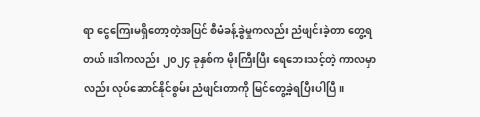ရာ ငွေကြေးမရှိတော့တဲ့အပြင် စီမံခန့်ခွဲမှုကလည်း ညံဖျင်းခဲ့တာ တွေ့ရတယ်။ဒါကလည်း ၂၀၂၄ ခုနှစ်က မိုးကြီးပြီး ရေဘေးသင့်တဲ့ ကာလမှာလည်း လုပ်ဆောင်နိုင်စွမ်း ညံဖျင်းတာကို မြင်တွေ့ခဲ့ရပြီးပါပြီ။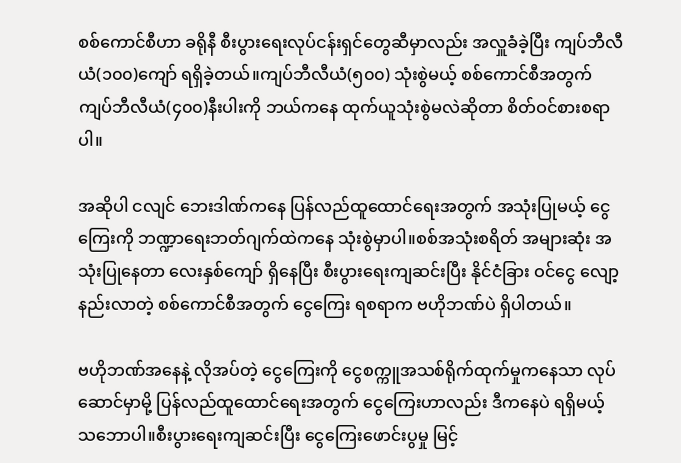စစ်ကောင်စီဟာ ခရိုနီ စီးပွားရေးလုပ်ငန်းရှင်တွေဆီမှာလည်း အလှူခံခဲ့ပြီး ကျပ်ဘီလီယံ(၁၀၀)ကျော် ရရှိခဲ့တယ်။ကျပ်ဘီလီယံ(၅၀၀) သုံးစွဲမယ့် စစ်ကောင်စီအတွက် ကျပ်ဘီလီယံ(၄၀၀)နီးပါးကို ဘယ်ကနေ ထုက်ယူသုံးစွဲမလဲဆိုတာ စိတ်ဝင်စားစရာပါ။

အဆိုပါ ငလျင် ဘေးဒါဏ်ကနေ ပြန်လည်ထူထောင်ရေးအတွက် အသုံးပြုမယ့် ငွေကြေးကို ဘဏ္ဍာရေးဘတ်ဂျက်ထဲကနေ သုံးစွဲမှာပါ။စစ်အသုံးစရိတ် အများဆုံး အသုံးပြုနေတာ လေးနှစ်ကျော် ရှိနေပြီး စီးပွားရေးကျဆင်းပြီး နိုင်ငံခြား ဝင်ငွေ လျော့နည်းလာတဲ့ စစ်ကောင်စီအတွက် ငွေကြေး ရစရာက ဗဟိုဘဏ်ပဲ ရှိပါတယ်။

ဗဟိုဘဏ်အနေနဲ့ လိုအပ်တဲ့ ငွေကြေးကို ငွေစက္ကူအသစ်ရိုက်ထုက်မှုကနေသာ လုပ်ဆောင်မှာမို့ ပြန်လည်ထူထောင်ရေးအတွက် ငွေကြေးဟာလည်း ဒီကနေပဲ ရရှိမယ့် သဘောပါ။စီးပွားရေးကျဆင်းပြီး ငွေကြေးဖောင်းပွမှု မြင့်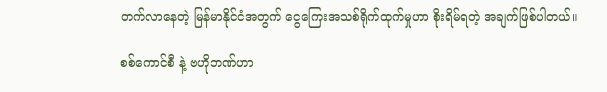တက်လာနေတဲ့ မြန်မာနိုင်ငံအတွက် ငွေကြေးအသစ်ရိုက်ထုက်မှုဟာ စိုးရိမ်ရတဲ့ အချက်ဖြစ်ပါတယ်။

စစ်ကောင်စီ နဲ့ ဗဟိုဘဏ်ဟာ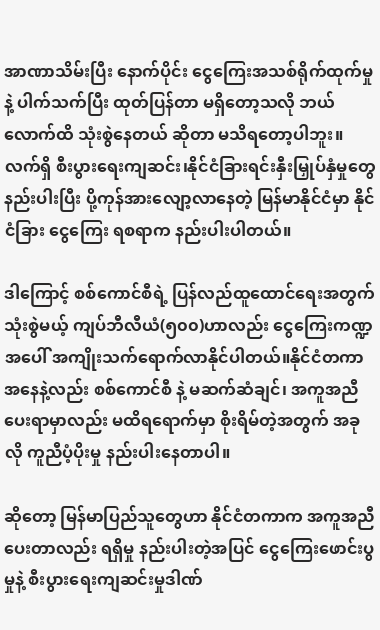အာဏာသိမ်းပြီး နောက်ပိုင်း ငွေကြေးအသစ်ရိုက်ထုက်မှု နဲ့ ပါက်သက်ပြီး ထုတ်ပြန်တာ မရှိတော့သလို ဘယ်လောက်ထိ သုံးစွဲနေတယ် ဆိုတာ မသိရတော့ပါဘူး။လက်ရှိ စီးပွားရေးကျဆင်း၊နိုင်ငံခြားရင်းနှီးမြှုပ်နှံမှုတွေ နည်းပါးပြီး ပို့ကုန်အားလျော့လာနေတဲ့ မြန်မာနိုင်ငံမှာ နိုင်ငံခြား ငွေကြေး ရစရာက နည်းပါးပါတယ်။

ဒါကြောင့် စစ်ကောင်စီရဲ့ ပြန်လည်ထူထောင်ရေးအတွက် သုံးစွဲမယ့် ကျပ်ဘီလီယံ(၅၀၀)ဟာလည်း ငွေကြေးကဏ္ဍအပေါ် အကျိုးသက်ရောက်လာနိုင်ပါတယ်။နိုင်ငံတကာအနေနဲ့လည်း စစ်ကောင်စီ နဲ့ မဆက်ဆံချင်၊ အကူအညီပေးရာမှာလည်း မထိရရောက်မှာ စိုးရိမ်တဲ့အတွက် အခုလို ကူညီပံ့ပိုးမှု နည်းပါးနေတာပါ။

ဆိုတော့ မြန်မာပြည်သူတွေဟာ နိုင်ငံတကာက အကူအညီပေးတာလည်း ရရှိမှု နည်းပါးတဲ့အပြင် ငွေကြေးဖောင်းပွမှုနဲ့ စီးပွား‌ရေးကျဆင်းမှုဒါဏ်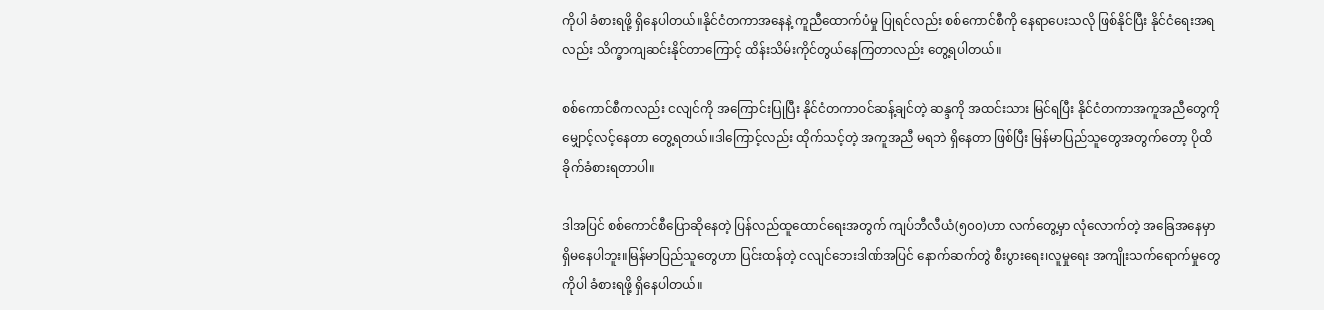ကိုပါ ခံစားရဖို့ ရှိနေပါတယ်။နိုင်ငံတကာအနေနဲ့ ကူညီထောက်ပံမှု ပြုရင်‌လည်း စစ်ကောင်စီကို နေရာပေးသလို ဖြစ်နိုင်ပြီး နိုင်ငံရေးအရလည်း သိက္ခာကျဆင်းနိုင်တာကြောင့် ထိန်းသိမ်းကိုင်တွယ်နေကြတာလည်း တွေ့ရပါတယ်။

စစ်ကောင်စီကလည်း ငလျင်ကို အကြောင်းပြုပြီး နိုင်ငံတကာဝင်ဆန့်ချင်တဲ့ ဆန္ဒကို အထင်းသား မြင်ရပြီး နိုင်ငံတကာအကူအညီတွေကို မျှောင့်လင့်နေတာ တွေ့ရတယ်။ဒါကြောင့်လည်း ထိုက်သင့်တဲ့ အကူအညီ မရဘဲ ရှိနေတာ ဖြစ်ပြီး မြန်မာပြည်သူတွေအတွက်တော့ ပိုထိခိုက်ခံစားရတာပါ။

ဒါအပြင် စစ်ကောင်စီပြောဆိုနေတဲ့ ပြန်လည်ထူထောင်ရေးအတွက် ကျပ်ဘီလီယံ(၅၀၀)ဟာ လက်တွေ့မှာ လုံလောက်တဲ့ အခြေအနေမှာ ရှိမနေပါဘူး။မြန်မာပြည်သူတွေဟာ ပြင်းထန်တဲ့ ငလျင်ဘေးဒါဏ်အပြင် နောက်ဆက်တွဲ စီးပွားရေး၊လူမှုရေး အကျိုးသက်ရောက်မှုတွေကိုပါ ခံစားရဖို့ ရှိနေပါတယ်။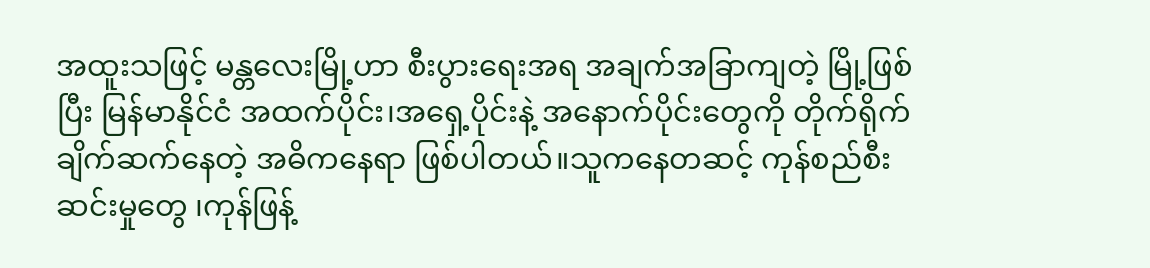အထူးသဖြင့် မန္တလေးမြို့ဟာ စီးပွားရေးအရ အချက်အခြာကျတဲ့ မြို့ဖြစ်ပြီး မြန်မာနိုင်ငံ အထက်ပိုင်း၊အရှေ့ပိုင်းနဲ့ အနောက်ပိုင်းတွေကို တိုက်ရိုက်ချိက်ဆက်နေတဲ့ ‌အဓိကနေရာ ဖြစ်ပါတယ်။သူကနေတဆင့် ကုန်စည်စီးဆင်းမှုတွေ ၊ကုန်ဖြန့်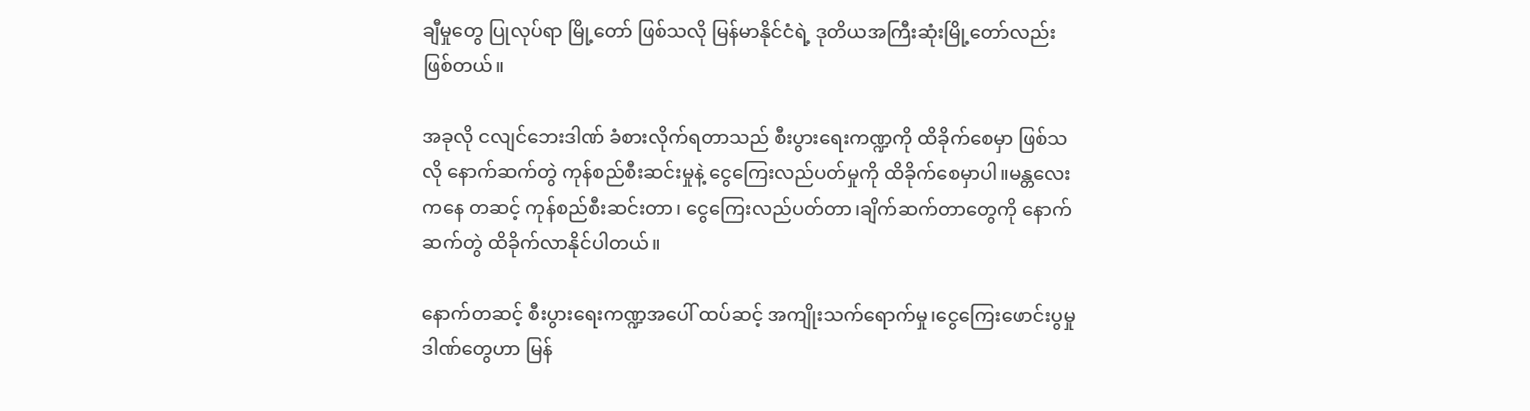ချီမှုတွေ ပြုလုပ်ရာ မြို့တော် ဖြစ်သလို မြန်မာနိုင်ငံရဲ့ ဒုတိယအကြီးဆုံးမြို့တော်လည်း ဖြစ်တယ်။

အခုလို ငလျင်ဘေးဒါဏ် ခံစားလိုက်ရတာသည် စီးပွားရေးကဏ္ဍကို ထိခိုက်စေမှာ ဖြစ်သလို နောက်ဆက်တွဲ ကုန်စည်စီးဆင်းမှုနဲ့ ငွေကြေးလည်ပတ်မှုကို ထိခိုက်စေမှာပါ။မန္တလေးကနေ တဆင့် ကုန်စည်စီးဆင်းတာ၊ ငွေကြေးလည်ပတ်တာ၊ချိက်ဆက်တာတွေကို နောက်ဆက်တွဲ ထိခိုက်လာနိုင်ပါတယ်။

နောက်တဆင့် စီးပွားရေးကဏ္ဍအပေါ် ထပ်ဆင့် အကျိုးသက်ရောက်မှု၊ငွေကြေးဖောင်းပွမှုဒါဏ်တွေဟာ မြန်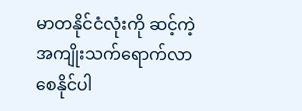မာတနိုင်ငံလုံးကို ဆင့်ကဲ့အကျိုးသက်ရောက်လာစေနိုင်ပါ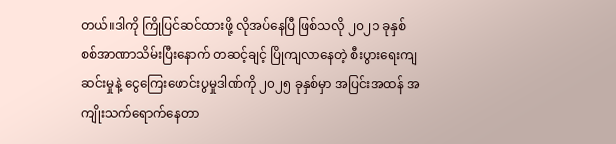တယ်။ဒါကို ကြိုပြင်ဆင်ထားဖို့ လိုအပ်နေပြီ ဖြစ်သလို ၂၀၂၁ ခုနှစ် စစ်အာဏာသိမ်းပြီးနောက် တဆင့်ချင့် ပြိုကျလာနေတဲ့ စီးပွားရေးကျဆင်းမှုနဲ့ ငွေကြေးဖောင်းပွမှုဒါဏ်ကို ၂၀၂၅ ခုနှစ်မှာ အပြင်းအထန် အကျိုးသက်ရောက်နေတာ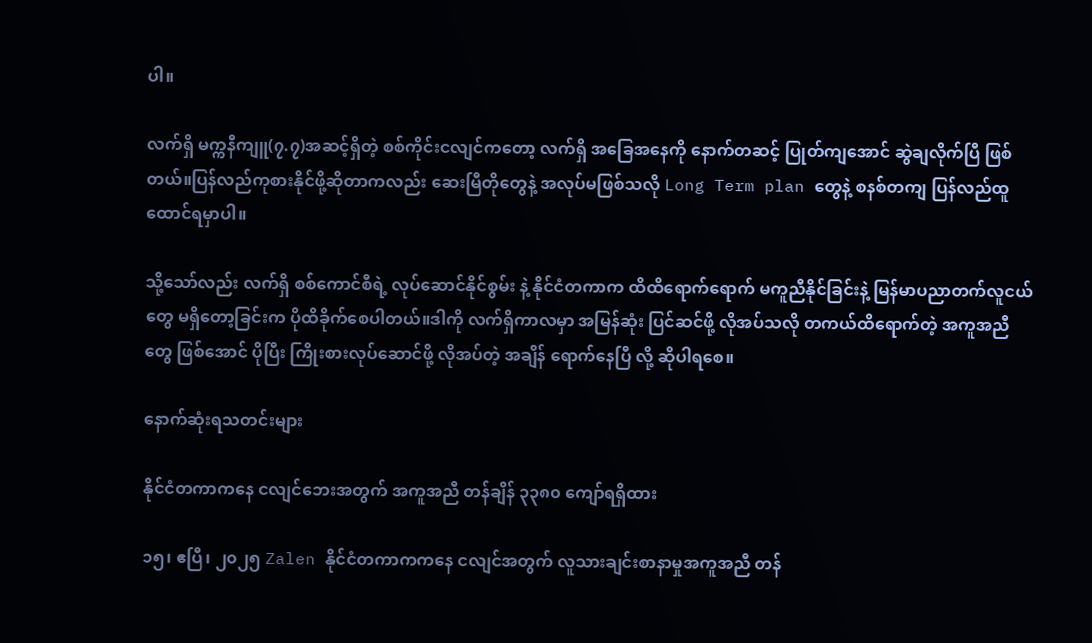ပါ။

လက်ရှိ မက္ကနီကျူ(၇.၇)အဆင့်ရှိတဲ့ စစ်ကိုင်းငလျင်ကတော့ လက်ရှိ အခြေအနေကို နောက်တဆင့် ပြုတ်ကျအောင် ဆွဲချလိုက်ပြီ ဖြစ်တယ်။ပြန်လည်ကုစားနိုင်ဖို့ဆိုတာကလည်း ဆေးမြီတိုတွေနဲ့ အလုပ်မဖြစ်သလို Long Term plan တွေနဲ့ စနစ်တကျ ပြန်လည်ထူထောင်ရမှာပါ။

သို့သော်လည်း လက်ရှိ စစ်ကောင်စီရဲ့ လုပ်ဆောင်နိုင်စွမ်း နဲ့ နိုင်ငံတကာက ထိထိရောက်ရောက် မကူညီနိုင်ခြင်းနဲ့ မြန်မာပညာတက်လူငယ်တွေ မရှိတော့ခြင်းက ပိုထိခိုက်စေပါတယ်။ဒါကို လက်ရှိကာလမှာ အမြန်ဆုံး ပြင်ဆင်ဖို့ လိုအပ်သလို တကယ်ထိရောက်တဲ့ အကူအညီတွေ ဖြစ်အောင် ပိုပြီး ကြိုးစားလုပ်ဆောင်ဖို့ လိုအပ်တဲ့ အချိန် ရောက်နေပြီ လို့ ဆိုပါရစေ။

နောက်ဆုံးရသတင်းများ

နိုင်ငံတကာကနေ ငလျင်ဘေးအတွက် အကူအညီ တန်ချိန် ၃၃၈၀ ကျော်ရရှိထား

၁၅၊ ဧပြီ၊ ၂၀၂၅ Zalen နိုင်ငံတကာကကနေ ငလျင်အတွက် လူသားချင်းစာနာမှုအကူအညီ တန်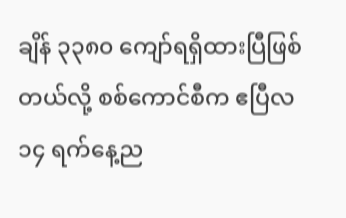ချိန် ၃၃၈၀ ကျော်ရရှိထားပြီဖြစ်တယ်လို့ စစ်ကောင်စီက ဧပြီလ ၁၄ ရက်နေ့ည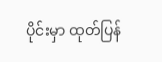ပိုင်းမှာ ထုတ်ပြန်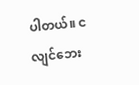ပါတယ်။ ငလျင်ဘေး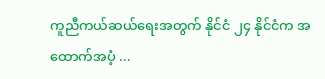ကူညီကယ်ဆယ်ရေးအတွက် နိုင်ငံ ၂၄ နိုင်ငံက အထောက်အပံ့ ...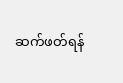ဆက်ဖတ်ရန်